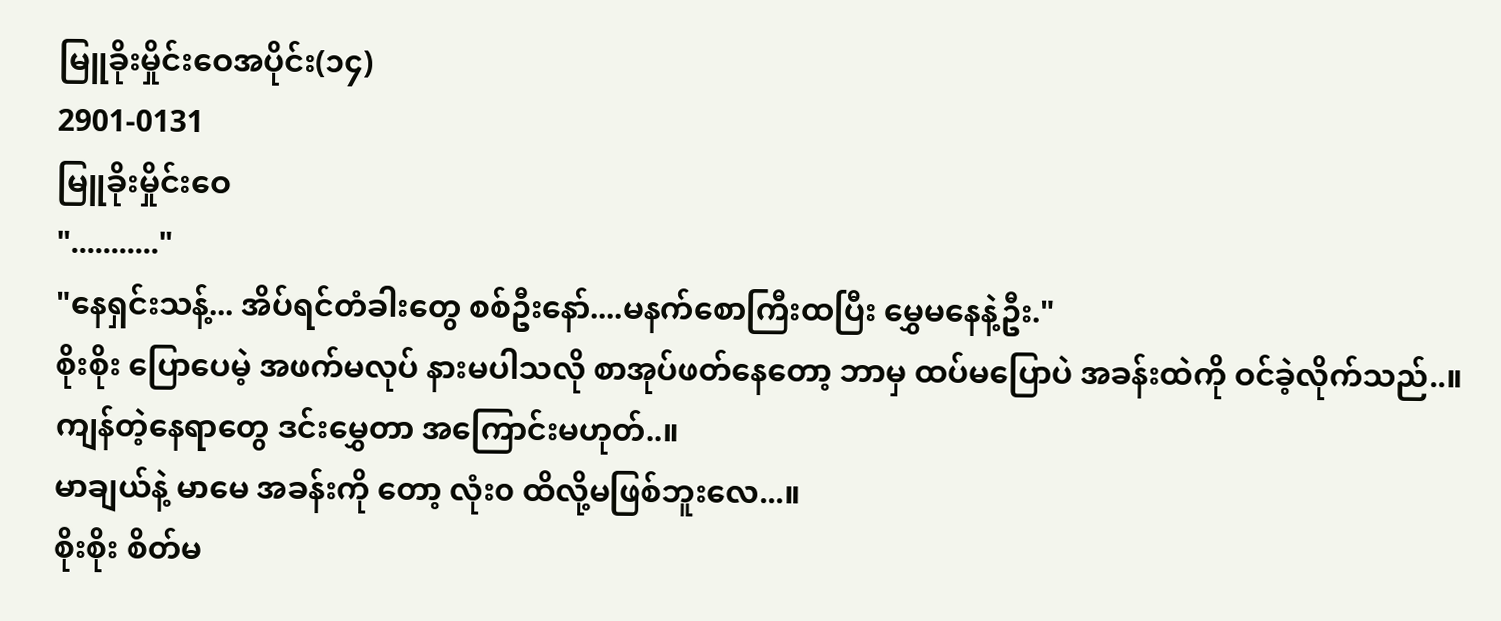မြူခိုးမှိုင်းဝေအပိုင်း(၁၄)
2901-0131
မြူခိုးမှိုင်းဝေ
"..........."
"နေရှင်းသန့်... အိပ်ရင်တံခါးတွေ စစ်ဦးနော်....မနက်စောကြီးထပြီး မွှေမနေနဲ့ဦး."
စိုးစိုး ပြောပေမဲ့ အဖက်မလုပ် နားမပါသလို စာအုပ်ဖတ်နေတော့ ဘာမှ ထပ်မပြောပဲ အခန်းထဲကို ဝင်ခဲ့လိုက်သည်..။
ကျန်တဲ့နေရာတွေ ဒင်းမွှေတာ အကြောင်းမဟုတ်..။
မာချယ်နဲ့ မာမေ အခန်းကို တော့ လုံး၀ ထိလို့မဖြစ်ဘူးလေ...။
စိုးစိုး စိတ်မ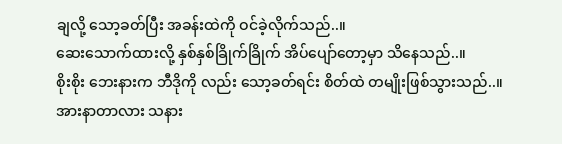ချလို့ သော့ခတ်ပြီး အခန်းထဲကို ဝင်ခဲ့လိုက်သည်..။
ဆေးသောက်ထားလို့ နှစ်နှစ်ခြိုက်ခြိုက် အိပ်ပျော်တော့မှာ သိနေသည်..။
စိုးစိုး ဘေးနားက ဘီဒိုကို လည်း သော့ခတ်ရင်း စိတ်ထဲ တမျိုးဖြစ်သွားသည်..။
အားနာတာလား သနား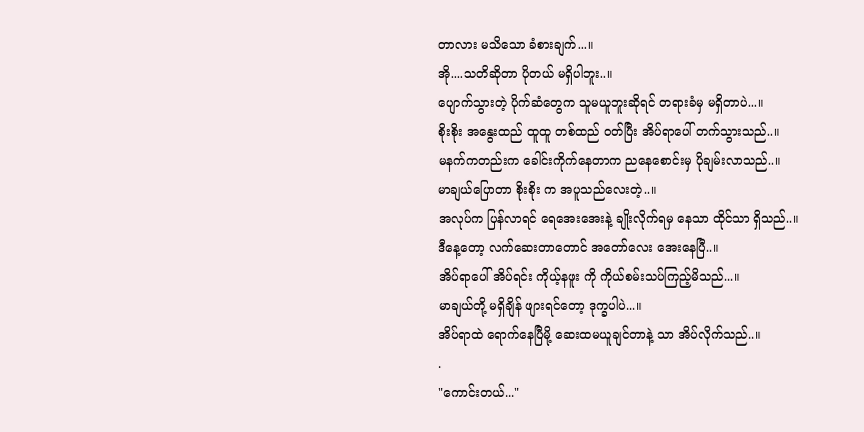တာလား မသိသော ခံစားချက်...။
အို....သတိဆိုတာ ပိုတယ် မရှိပါဘူး..။
ပျောက်သွားတဲ့ ပိုက်ဆံတွေက သူမယူဘူးဆိုရင် တရားခံမှ မရှိတာပဲ...။
စိုးစိုး အနွေးထည် ထူထူ တစ်ထည် ဝတ်ပြီး အိပ်ရာပေါ် တက်သွားသည်..။
မနက်ကတည်းက ခေါင်းကိုက်နေတာက ညနေစောင်းမှ ပိုချမ်းလာသည်..။
မာချယ်ပြောတာ စိုးစိုး က အပူသည်လေးတဲ့..။
အလုပ်က ပြန်လာရင် ရေအေးအေးနဲ့ ချိုးလိုက်ရမှ နေသာ ထိုင်သာ ရှိသည်..။
ဒီနေ့တော့ လက်ဆေးတာတောင် အတော်လေး အေးနေပြီ..။
အိပ်ရာပေါ် အိပ်ရင်း ကိုယ့်နဖူး ကို ကိုယ်စမ်းသပ်ကြည့်မိသည်...။
မာချယ်တို့ မရှိချိန် ဖျားရင်တော့ ဒုက္ခပါပဲ...။
အိပ်ရာထဲ ရောက်နေပြီမို့ ဆေးထမယူချင်တာနဲ့ သာ အိပ်လိုက်သည်..။
.
"ကောင်းတယ်..."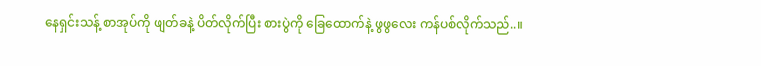နေရှင်းသန့် စာအုပ်ကို ဖျတ်ခနဲ့ ပိတ်လိုက်ပြီး စားပွဲကို ခြေထောက်နဲ့ ဖွဖွလေး ကန်ပစ်လိုက်သည်..။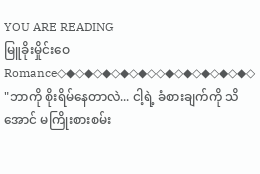YOU ARE READING
မြူခိုးမှိုင်းဝေ
Romance◇◆◇◆◇◆◇◆◇◆◇◇◆◇◆◇◆◇◆◇◆◇ "ဘာကို စိုးရိမ်နေတာလဲ... ငါ့ရဲ့ ခံစားချက်ကို သိအောင် မကြိုးစားစမ်း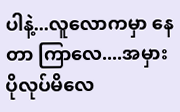ပါနဲ့...လူလောကမှာ နေတာ ကြာလေ....အမှား ပိုလုပ်မိလေ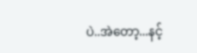ပဲ..အဲတော့...နင့်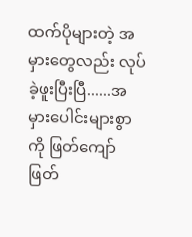ထက်ပိုများတဲ့ အမှားတွေလည်း လုပ်ခဲ့ဖူးပြီးပြီ......အမှားပေါင်းများစွာကို ဖြတ်ကျော် ဖြတ်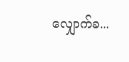လျှောက်ခ...